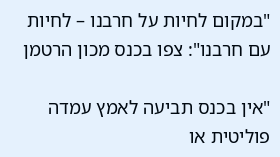"במקום לחיות על חרבנו – לחיות עם חרבנו": צפו בכנס מכון הרטמן

"אין בכנס תביעה לאמץ עמדה פוליטית או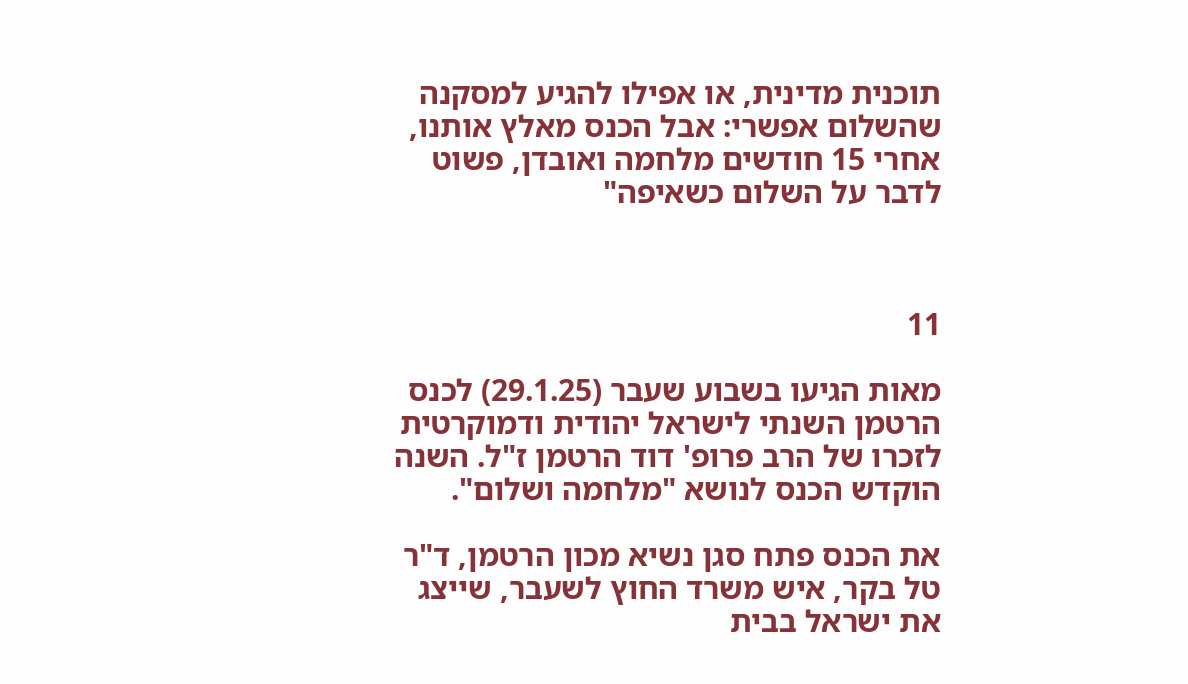תוכנית מדינית, או אפילו להגיע למסקנה שהשלום אפשרי: אבל הכנס מאלץ אותנו, אחרי 15 חודשים מלחמה ואובדן, פשוט לדבר על השלום כשאיפה"



11

מאות הגיעו בשבוע שעבר (29.1.25) לכנס הרטמן השנתי לישראל יהודית ודמוקרטית לזכרו של הרב פרופ' דוד הרטמן ז"ל. השנה הוקדש הכנס לנושא "מלחמה ושלום".

את הכנס פתח סגן נשיא מכון הרטמן, ד"ר טל בקר, איש משרד החוץ לשעבר, שייצג את ישראל בבית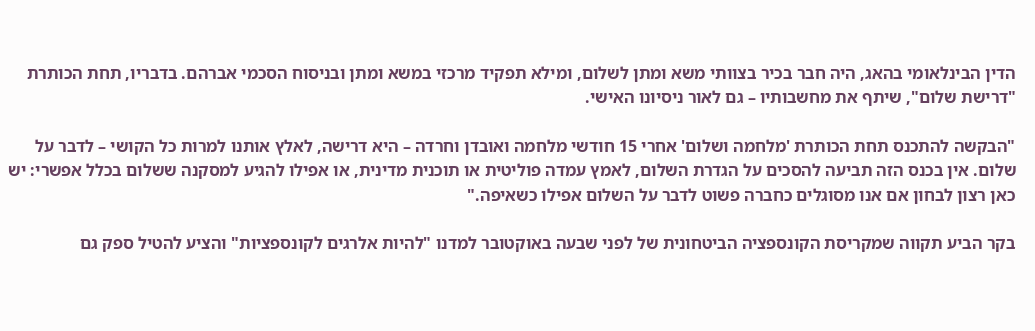הדין הבינלאומי בהאג, היה חבר בכיר בצוותי משא ומתן לשלום, ומילא תפקיד מרכזי במשא ומתן ובניסוח הסכמי אברהם. בדבריו, תחת הכותרת "דרישת שלום", שיתף את מחשבותיו – גם לאור ניסיונו האישי.

"הבקשה להתכנס תחת הכותרת 'מלחמה ושלום' אחרי 15 חודשי מלחמה ואובדן וחרדה – היא דרישה, לאלץ אותנו למרות כל הקושי – לדבר על שלום. אין בכנס הזה תביעה להסכים על הגדרת השלום, לאמץ עמדה פוליטית או תוכנית מדינית, או אפילו להגיע למסקנה ששלום בכלל אפשרי: יש כאן רצון לבחון אם אנו מסוגלים כחברה פשוט לדבר על השלום אפילו כשאיפה."

בקר הביע תקווה שמקריסת הקונספציה הביטחונית של לפני שבעה באוקטובר למדנו "להיות אלרגים לקונספציות" והציע להטיל ספק גם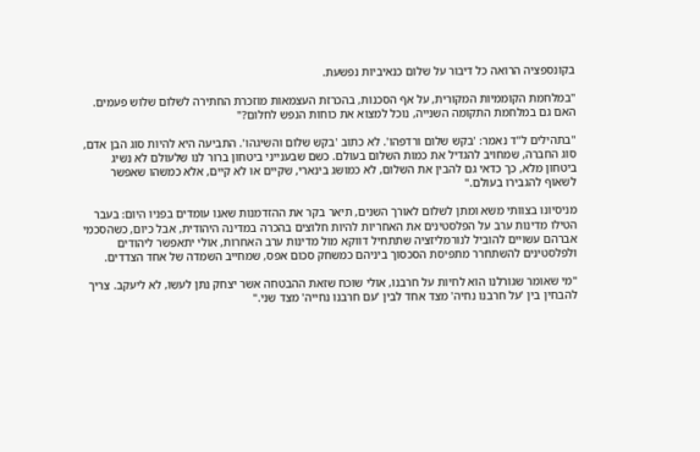בקונספציה הרואה כל דיבור על שלום כנאיביות נפשעת.

"במלחמת הקוממיות המקורית, על אף הסכנות, בהכרזת העצמאות מוזכרת החתירה לשלום שלוש פעמים. האם גם במלחמת התקומה השנייה, נוכל למצוא את כוחות הנפש לחלום?"

"בתהילים ל"ד נאמר: 'בקש שלום ורדפהו'. לא כתוב 'בקש שלום והשיגהו'. התביעה היא להיות סוג הבן אדם, סוג החברה, שמחויב להגדיל את כמות השלום בעולם. כשם שבענייני ביטחון ברור לנו שלעולם לא נשיג ביטחון מלא, כך כדאי גם להבין את השלום, לא כמושג בינארי, שקיים או לא קיים, אלא כמשהו שאפשר לשאוף להגבירו בעולם."

מניסיונו בצוותי משא ומתן לשלום לאורך השנים, תיאר בקר את ההזדמנות שאנו עומדים בפניו היום: בעבר הטילו מדינות ערב על הפלסטינים את האחריות להיות חלוצים בהכרה במדינה היהודית, אבל כיום, כשהסכמי אברהם עשויים להוביל לנורמליזציה שתתחיל דווקא מול מדינות ערב האחרות, אולי יתאפשר ליהודים ולפלסטינים להשתחרר מתפיסת הסכסוך ביניהם כמשחק סכום אפס, שמחייב השמדה של אחד הצדדים.

"מי שאומר שגורלנו הוא לחיות על חרבנו, אולי שוכח שזאת ההבטחה אשר יצחק נתן לעשו, לא ליעקב. צריך להבחין בין 'על חרבנו נחיה' מצד אחד לבין 'עם חרבנו נחייה' מצד שני."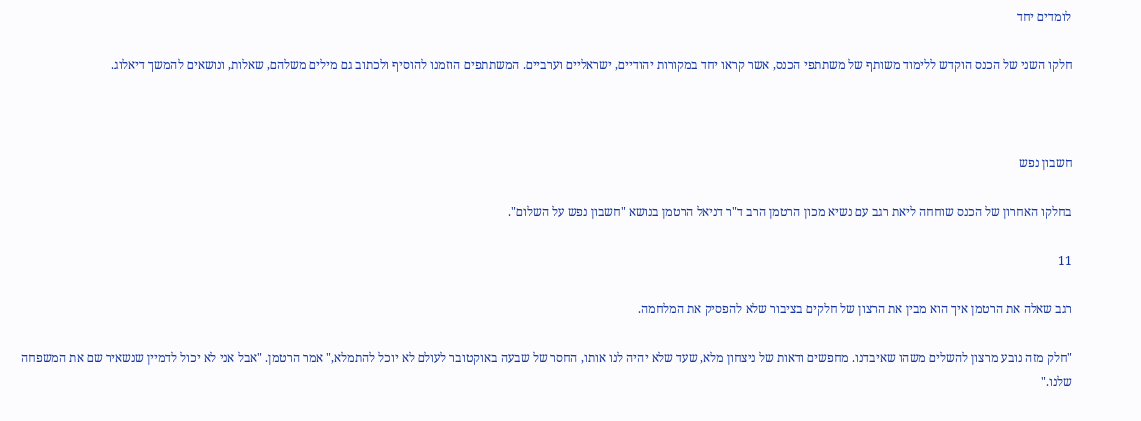לומדים יחד

חלקו השני של הכנס הוקדש ללימוד משותף של משתתפי הכנס, אשר קראו יחד במקורות יהודיים, ישראליים וערביים. המשתתפים הוזמנו להוסיף ולכתוב גם מילים משלהם, שאלות, ונושאים להמשך דיאלוג.



חשבון נפש

בחלקו האחרון של הכנס שוחחה ליאת רגב עם נשיא מכון הרטמן הרב ד"ר דניאל הרטמן בנושא "חשבון נפש על השלום".

11

רגב שאלה את הרטמן איך הוא מבין את הרצון של חלקים בציבור שלא להפסיק את המלחמה.

"חלק מזה נובע מרצון להשלים משהו שאיבדנו. מחפשים ודאות של ניצחון מלא, שעד שלא יהיה לנו אותו, החסר של שבעה באוקטובר לעולם לא יוכל להתמלא," אמר הרטמן. "אבל אני לא יכול לדמיין שנשאיר שם את המשפחה שלנו."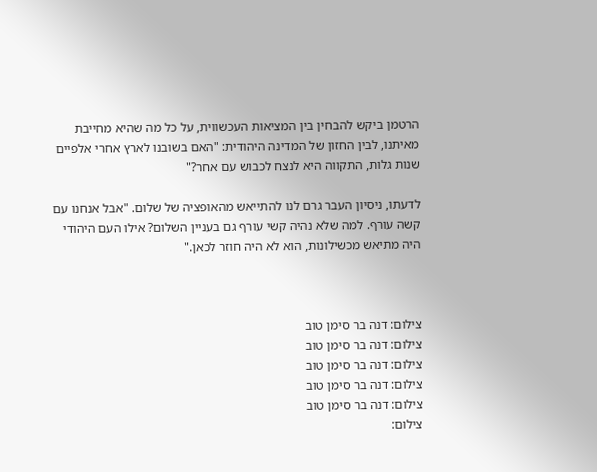הרטמן ביקש להבחין בין המציאות העכשווית, על כל מה שהיא מחייבת מאיתנו, לבין החזון של המדינה היהודית: "האם בשובנו לארץ אחרי אלפיים שנות גלות, התקווה היא לנצח לכבוש עם אחר?"

לדעתו, ניסיון העבר גרם לנו להתייאש מהאופציה של שלום. "אבל אנחנו עם קשה עורף. למה שלא נהיה קשי עורף גם בעניין השלום? אילו העם היהודי היה מתיאש מכשילונות, הוא לא היה חוזר לכאן."



צילום: דנה בר סימן טוב
צילום: דנה בר סימן טוב
צילום: דנה בר סימן טוב
צילום: דנה בר סימן טוב
צילום: דנה בר סימן טוב
צילום: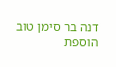דנה בר סימן טוב
הוספת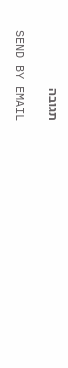תגובה

SEND BY EMAIL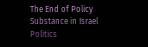The End of Policy Substance in Israel Politics